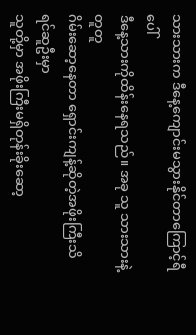သားသားက ဒီနေ့ကျောင်းမသွားနိုင်တာကြောင့်ရီပေါ်
ဒီနေ့သားကိုထိန်းနေရသည်။ အခု သူ သားသားနဲ့တူတူ
ဂိမ်းဆော့နေတာ ရှောင်းကျန့်ဆိုတဲ့အဖိုးကြီးသိရင်ဆူဦးမှာ
သူတို့မှာ အဖိုးကြီးမရှိတုန်းခိုးဆော့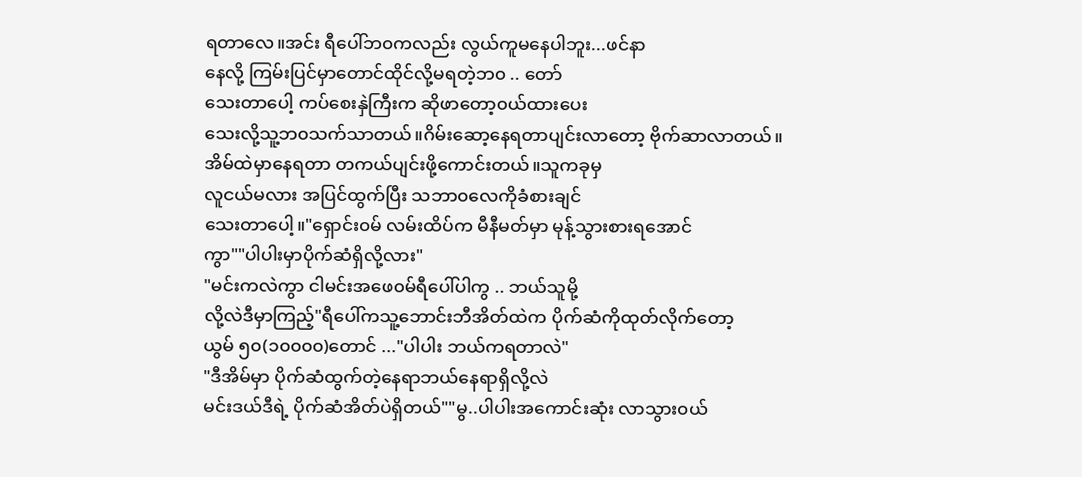ရတာလေ။အင်း ရီပေါ်ဘ၀ကလည်း လွယ်ကူမနေပါဘူး...ဖင်နာ
နေလို့ ကြမ်းပြင်မှာတောင်ထိုင်လို့မရတဲ့ဘ၀ .. တော်
သေးတာပေါ့ ကပ်စေးနှဲကြီးက ဆိုဖာတော့၀ယ်ထားပေး
သေးလို့သူ့ဘ၀သက်သာတယ်။ဂိမ်းဆော့နေရတာပျင်းလာတော့ ဗိုက်ဆာလာတယ်။
အိမ်ထဲမှာနေရတာ တကယ်ပျင်းဖို့ကောင်းတယ်။သူကခုမှ
လူငယ်မလား အပြင်ထွက်ပြီး သဘာ၀လေကိုခံစားချင်
သေးတာပေါ့။"ရှောင်း၀မ် လမ်းထိပ်က မီနီမတ်မှာ မုန့်သွားစားရအောင်
ကွာ""ပါပါးမှာပိုက်ဆံရှိလို့လား"
"မင်းကလဲကွာ ငါမင်းအဖေ၀မ်ရီပေါ်ပါကွ .. ဘယ်သူမို့
လို့လဲဒီမှာကြည့်"ရီပေါ်ကသူ့ဘောင်းဘီအိတ်ထဲက ပိုက်ဆံကိုထုတ်လိုက်တော့
ယွမ် ၅၀(၁၀၀၀၀)တောင် ..."ပါပါး ဘယ်ကရတာလဲ"
"ဒီအိမ်မှာ ပိုက်ဆံထွက်တဲ့နေရာဘယ်နေရာရှိလို့လဲ
မင်းဒယ်ဒီရဲ့ ပိုက်ဆံအိတ်ပဲရှိတယ်""မွ..ပါပါးအကောင်းဆုံး လာသွား၀ယ်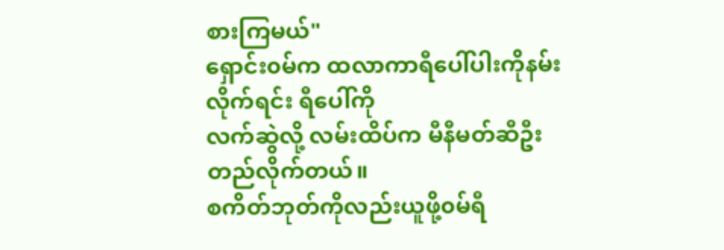စားကြမယ်"
ရှောင်း၀မ်က ထလာကာရီပေါ်ပါးကိုနမ်းလိုက်ရင်း ရီပေါ်ကို
လက်ဆွဲလို့ လမ်းထိပ်က မီနီမတ်ဆီဦးတည်လိုက်တယ်။
စကိတ်ဘုတ်ကိုလည်းယူဖို့၀မ်ရီ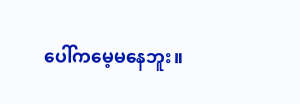ပေါ်ကမေ့မနေဘူး။